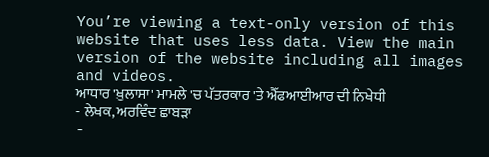You’re viewing a text-only version of this website that uses less data. View the main version of the website including all images and videos.
ਆਧਾਰ 'ਖ਼ੁਲਾਸਾ' ਮਾਮਲੇ 'ਚ ਪੱਤਰਕਾਰ 'ਤੇ ਐੱਫਆਈਆਰ ਦੀ ਨਿਖੇਧੀ
- ਲੇਖਕ, ਅਰਵਿੰਦ ਛਾਬੜਾ
-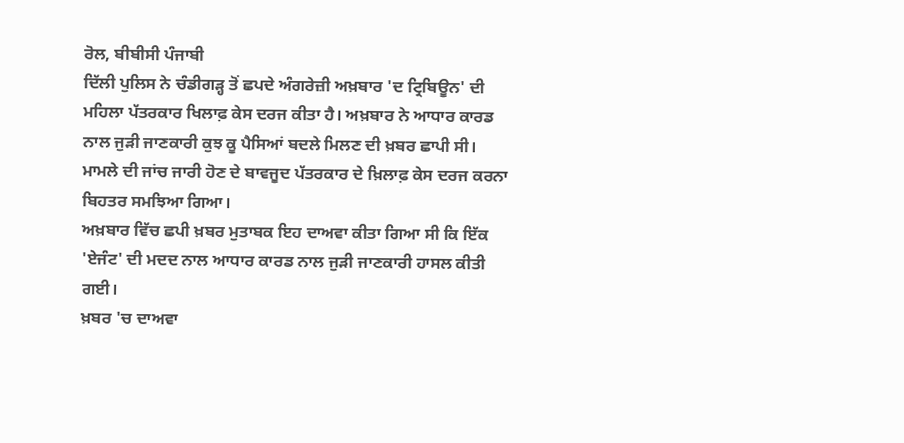ਰੋਲ, ਬੀਬੀਸੀ ਪੰਜਾਬੀ
ਦਿੱਲੀ ਪੁਲਿਸ ਨੇ ਚੰਡੀਗੜ੍ਹ ਤੋਂ ਛਪਦੇ ਅੰਗਰੇਜ਼ੀ ਅਖ਼ਬਾਰ 'ਦ ਟ੍ਰਿਬਿਊਨ' ਦੀ ਮਹਿਲਾ ਪੱਤਰਕਾਰ ਖਿਲਾਫ਼ ਕੇਸ ਦਰਜ ਕੀਤਾ ਹੈ। ਅਖ਼ਬਾਰ ਨੇ ਆਧਾਰ ਕਾਰਡ ਨਾਲ ਜੁੜੀ ਜਾਣਕਾਰੀ ਕੁਝ ਕੂ ਪੈਸਿਆਂ ਬਦਲੇ ਮਿਲਣ ਦੀ ਖ਼ਬਰ ਛਾਪੀ ਸੀ।
ਮਾਮਲੇ ਦੀ ਜਾਂਚ ਜਾਰੀ ਹੋਣ ਦੇ ਬਾਵਜੂਦ ਪੱਤਰਕਾਰ ਦੇ ਖ਼ਿਲਾਫ਼ ਕੇਸ ਦਰਜ ਕਰਨਾ ਬਿਹਤਰ ਸਮਝਿਆ ਗਿਆ।
ਅਖ਼ਬਾਰ ਵਿੱਚ ਛਪੀ ਖ਼ਬਰ ਮੁਤਾਬਕ ਇਹ ਦਾਅਵਾ ਕੀਤਾ ਗਿਆ ਸੀ ਕਿ ਇੱਕ 'ਏਜੰਟ' ਦੀ ਮਦਦ ਨਾਲ ਆਧਾਰ ਕਾਰਡ ਨਾਲ ਜੁੜੀ ਜਾਣਕਾਰੀ ਹਾਸਲ ਕੀਤੀ ਗਈ।
ਖ਼ਬਰ 'ਚ ਦਾਅਵਾ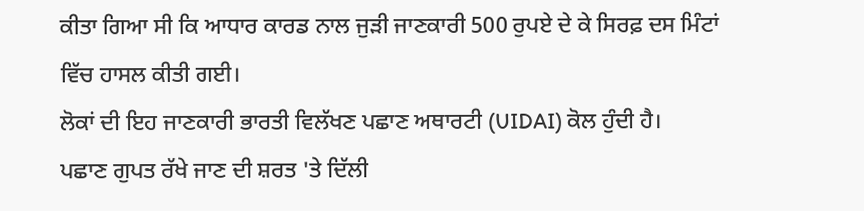ਕੀਤਾ ਗਿਆ ਸੀ ਕਿ ਆਧਾਰ ਕਾਰਡ ਨਾਲ ਜੁੜੀ ਜਾਣਕਾਰੀ 500 ਰੁਪਏ ਦੇ ਕੇ ਸਿਰਫ਼ ਦਸ ਮਿੰਟਾਂ ਵਿੱਚ ਹਾਸਲ ਕੀਤੀ ਗਈ।
ਲੋਕਾਂ ਦੀ ਇਹ ਜਾਣਕਾਰੀ ਭਾਰਤੀ ਵਿਲੱਖਣ ਪਛਾਣ ਅਥਾਰਟੀ (UIDAI) ਕੋਲ ਹੁੰਦੀ ਹੈ।
ਪਛਾਣ ਗੁਪਤ ਰੱਖੇ ਜਾਣ ਦੀ ਸ਼ਰਤ 'ਤੇ ਦਿੱਲੀ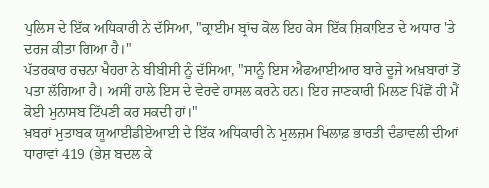ਪੁਲਿਸ ਦੇ ਇੱਕ ਅਧਿਕਾਰੀ ਨੇ ਦੱਸਿਆ, "ਕ੍ਰਾਈਮ ਬ੍ਰਾਂਚ ਕੋਲ ਇਹ ਕੇਸ ਇੱਕ ਸ਼ਿਕਾਇਤ ਦੇ ਅਧਾਰ 'ਤੇ ਦਰਜ ਕੀਤਾ ਗਿਆ ਹੈ।"
ਪੱਤਰਕਾਰ ਰਚਨਾ ਖੈਹਰਾ ਨੇ ਬੀਬੀਸੀ ਨੂੰ ਦੱਸਿਆ, "ਸਾਨੂੰ ਇਸ ਐਫਆਈਆਰ ਬਾਰੇ ਦੂਜੇ ਅਖ਼ਬਾਰਾਂ ਤੋਂ ਪਤਾ ਲੱਗਿਆ ਹੈ। ਅਸੀਂ ਹਾਲੇ ਇਸ ਦੇ ਵੇਰਵੇ ਹਾਸਲ ਕਰਨੇ ਹਨ। ਇਹ ਜਾਣਕਾਰੀ ਮਿਲਣ ਪਿੱਛੋਂ ਹੀ ਮੈਂ ਕੋਈ ਮੁਨਾਸਬ ਟਿੱਪਣੀ ਕਰ ਸਕਦੀ ਹਾਂ।"
ਖ਼ਬਰਾਂ ਮੁਤਾਬਕ ਯੂਆਈਡੀਏਆਈ ਦੇ ਇੱਕ ਅਧਿਕਾਰੀ ਨੇ ਮੁਲਜ਼ਮ ਖਿਲਾਫ਼ ਭਾਰਤੀ ਦੰਡਾਵਲੀ ਦੀਆਂ ਧਾਰਾਵਾਂ 419 (ਭੇਸ਼ ਬਦਲ ਕੇ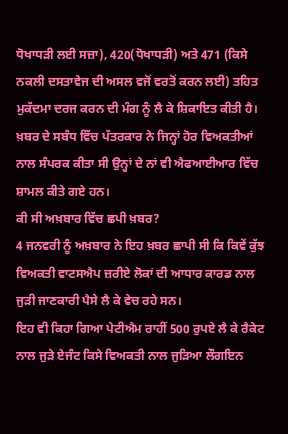ਧੋਖਾਧੜੀ ਲਈ ਸਜ਼ਾ), 420(ਧੋਖਾਧੜੀ) ਅਤੇ 471 (ਕਿਸੇ ਨਕਲੀ ਦਸਤਾਵੇਜ ਦੀ ਅਸਲ ਵਜੋਂ ਵਰਤੋਂ ਕਰਨ ਲਈ) ਤਹਿਤ ਮੁਕੱਦਮਾ ਦਰਜ ਕਰਨ ਦੀ ਮੰਗ ਨੂੰ ਲੈ ਕੇ ਸ਼ਿਕਾਇਤ ਕੀਤੀ ਹੈ।
ਖ਼ਬਰ ਦੇ ਸਬੰਧ ਵਿੱਚ ਪੱਤਰਕਾਰ ਨੇ ਜਿਨ੍ਹਾਂ ਹੋਰ ਵਿਅਕਤੀਆਂ ਨਾਲ ਸੰਪਰਕ ਕੀਤਾ ਸੀ ਉਨ੍ਹਾਂ ਦੇ ਨਾਂ ਵੀ ਐਫਆਈਆਰ ਵਿੱਚ ਸ਼ਾਮਲ ਕੀਤੇ ਗਏ ਹਨ।
ਕੀ ਸੀ ਅਖ਼ਬਾਰ ਵਿੱਚ ਛਪੀ ਖ਼ਬਰ?
4 ਜਨਵਰੀ ਨੂੰ ਅਖ਼ਬਾਰ ਨੇ ਇਹ ਖ਼ਬਰ ਛਾਪੀ ਸੀ ਕਿ ਕਿਵੇਂ ਕੁੱਝ ਵਿਅਕਤੀ ਵਾਟਸਐਪ ਜ਼ਰੀਏ ਲੋਕਾਂ ਦੀ ਆਧਾਰ ਕਾਰਡ ਨਾਲ ਜੁੜੀ ਜਾਣਕਾਰੀ ਪੈਸੇ ਲੈ ਕੇ ਵੇਚ ਰਹੇ ਸਨ।
ਇਹ ਵੀ ਕਿਹਾ ਗਿਆ ਪੇਟੀਐਮ ਰਾਹੀਂ 500 ਰੁਪਏ ਲੈ ਕੇ ਰੈਕੇਟ ਨਾਲ ਜੁੜੇ ਏਜੰਟ ਕਿਸੇ ਵਿਅਕਤੀ ਨਾਲ ਜੁੜਿਆ ਲੌਗਇਨ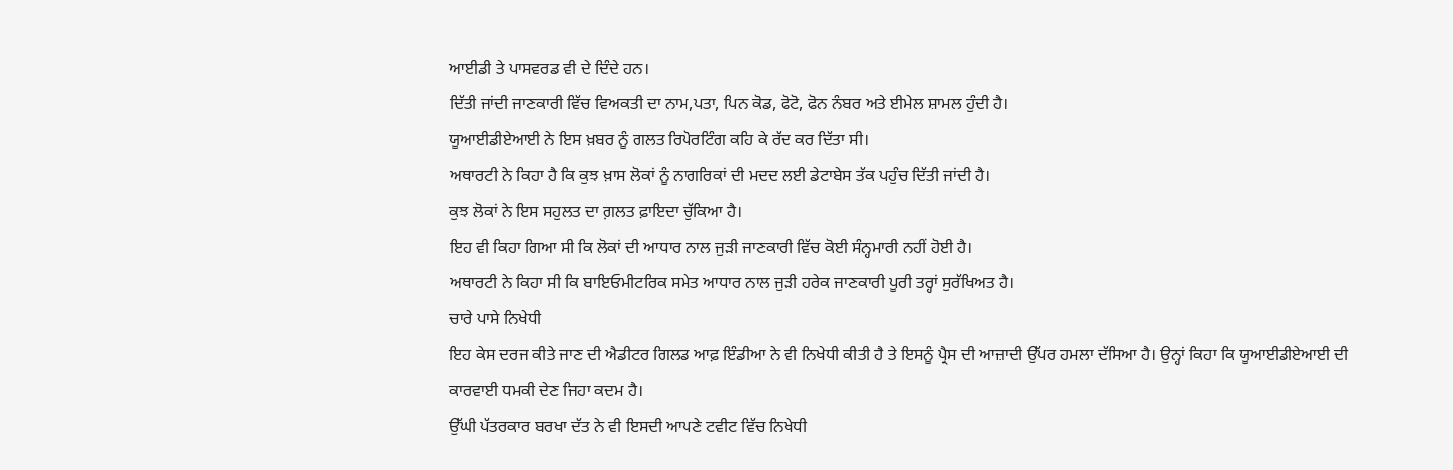ਆਈਡੀ ਤੇ ਪਾਸਵਰਡ ਵੀ ਦੇ ਦਿੰਦੇ ਹਨ।
ਦਿੱਤੀ ਜਾਂਦੀ ਜਾਣਕਾਰੀ ਵਿੱਚ ਵਿਅਕਤੀ ਦਾ ਨਾਮ,ਪਤਾ, ਪਿਨ ਕੋਡ, ਫੋਟੋ, ਫੋਨ ਨੰਬਰ ਅਤੇ ਈਮੇਲ ਸ਼ਾਮਲ ਹੁੰਦੀ ਹੈ।
ਯੂਆਈਡੀਏਆਈ ਨੇ ਇਸ ਖ਼ਬਰ ਨੂੰ ਗਲਤ ਰਿਪੋਰਟਿੰਗ ਕਹਿ ਕੇ ਰੱਦ ਕਰ ਦਿੱਤਾ ਸੀ।
ਅਥਾਰਟੀ ਨੇ ਕਿਹਾ ਹੈ ਕਿ ਕੁਝ ਖ਼ਾਸ ਲੋਕਾਂ ਨੂੰ ਨਾਗਰਿਕਾਂ ਦੀ ਮਦਦ ਲਈ ਡੇਟਾਬੇਸ ਤੱਕ ਪਹੁੰਚ ਦਿੱਤੀ ਜਾਂਦੀ ਹੈ।
ਕੁਝ ਲੋਕਾਂ ਨੇ ਇਸ ਸਹੁਲਤ ਦਾ ਗ਼ਲਤ ਫ਼ਾਇਦਾ ਚੁੱਕਿਆ ਹੈ।
ਇਹ ਵੀ ਕਿਹਾ ਗਿਆ ਸੀ ਕਿ ਲੋਕਾਂ ਦੀ ਆਧਾਰ ਨਾਲ ਜੁੜੀ ਜਾਣਕਾਰੀ ਵਿੱਚ ਕੋਈ ਸੰਨ੍ਹਮਾਰੀ ਨਹੀਂ ਹੋਈ ਹੈ।
ਅਥਾਰਟੀ ਨੇ ਕਿਹਾ ਸੀ ਕਿ ਬਾਇਓਮੀਟਰਿਕ ਸਮੇਤ ਆਧਾਰ ਨਾਲ ਜੁੜੀ ਹਰੇਕ ਜਾਣਕਾਰੀ ਪੂਰੀ ਤਰ੍ਹਾਂ ਸੁਰੱਖਿਅਤ ਹੈ।
ਚਾਰੇ ਪਾਸੇ ਨਿਖੇਧੀ
ਇਹ ਕੇਸ ਦਰਜ ਕੀਤੇ ਜਾਣ ਦੀ ਐਡੀਟਰ ਗਿਲਡ ਆਫ਼ ਇੰਡੀਆ ਨੇ ਵੀ ਨਿਖੇਧੀ ਕੀਤੀ ਹੈ ਤੇ ਇਸਨੂੰ ਪ੍ਰੈਸ ਦੀ ਆਜ਼ਾਦੀ ਉੱਪਰ ਹਮਲਾ ਦੱਸਿਆ ਹੈ। ਉਨ੍ਹਾਂ ਕਿਹਾ ਕਿ ਯੂਆਈਡੀਏਆਈ ਦੀ ਕਾਰਵਾਈ ਧਮਕੀ ਦੇਣ ਜਿਹਾ ਕਦਮ ਹੈ।
ਉੱਘੀ ਪੱਤਰਕਾਰ ਬਰਖਾ ਦੱਤ ਨੇ ਵੀ ਇਸਦੀ ਆਪਣੇ ਟਵੀਟ ਵਿੱਚ ਨਿਖੇਧੀ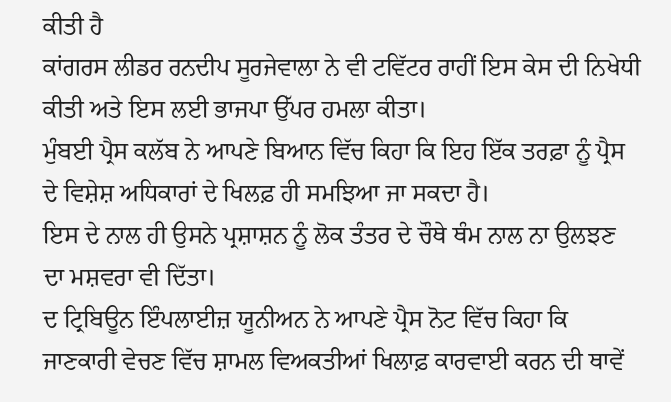ਕੀਤੀ ਹੈ
ਕਾਂਗਰਸ ਲੀਡਰ ਰਨਦੀਪ ਸੂਰਜੇਵਾਲਾ ਨੇ ਵੀ ਟਵਿੱਟਰ ਰਾਹੀਂ ਇਸ ਕੇਸ ਦੀ ਨਿਖੇਧੀ ਕੀਤੀ ਅਤੇ ਇਸ ਲਈ ਭਾਜਪਾ ਉੱਪਰ ਹਮਲਾ ਕੀਤਾ।
ਮੁੰਬਈ ਪ੍ਰੈਸ ਕਲੱਬ ਨੇ ਆਪਣੇ ਬਿਆਨ ਵਿੱਚ ਕਿਹਾ ਕਿ ਇਹ ਇੱਕ ਤਰਫ਼ਾ ਨੂੰ ਪ੍ਰੈਸ ਦੇ ਵਿਸ਼ੇਸ਼ ਅਧਿਕਾਰਾਂ ਦੇ ਖਿਲਫ਼ ਹੀ ਸਮਝਿਆ ਜਾ ਸਕਦਾ ਹੈ।
ਇਸ ਦੇ ਨਾਲ ਹੀ ਉਸਨੇ ਪ੍ਰਸ਼ਾਸ਼ਨ ਨੂੰ ਲੋਕ ਤੰਤਰ ਦੇ ਚੌਥੇ ਥੰਮ ਨਾਲ ਨਾ ਉਲਝਣ ਦਾ ਮਸ਼ਵਰਾ ਵੀ ਦਿੱਤਾ।
ਦ ਟ੍ਰਿਬਿਊਨ ਇੰਪਲਾਈਜ਼ ਯੂਨੀਅਨ ਨੇ ਆਪਣੇ ਪ੍ਰੈਸ ਨੋਟ ਵਿੱਚ ਕਿਹਾ ਕਿ ਜਾਣਕਾਰੀ ਵੇਚਣ ਵਿੱਚ ਸ਼ਾਮਲ ਵਿਅਕਤੀਆਂ ਖਿਲਾਫ਼ ਕਾਰਵਾਈ ਕਰਨ ਦੀ ਥਾਵੇਂ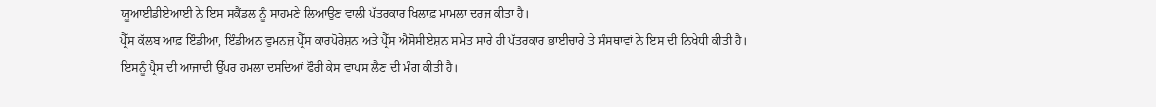ਯੂਆਈਡੀਏਆਈ ਨੇ ਇਸ ਸਕੈਂਡਲ ਨੂੰ ਸਾਹਮਣੇ ਲਿਆਉਣ ਵਾਲੀ ਪੱਤਰਕਾਰ ਖਿਲਾਫ਼ ਮਾਮਲਾ ਦਰਜ ਕੀਤਾ ਹੈ।
ਪ੍ਰੈੱਸ ਕੱਲਬ ਆਫ਼ ਇੰਡੀਆ, ਇੰਡੀਅਨ ਵੁਮਨਜ਼ ਪ੍ਰੈੱਸ ਕਾਰਪੋਰੇਸ਼ਨ ਅਤੇ ਪ੍ਰੈੱਸ ਐਸੋਸੀਏਸ਼ਨ ਸਮੇਤ ਸਾਰੇ ਹੀ ਪੱਤਰਕਾਰ ਭਾਈਚਾਰੇ ਤੇ ਸੰਸਥਾਵਾਂ ਨੇ ਇਸ ਦੀ ਨਿਖੇਧੀ ਕੀਤੀ ਹੈ।
ਇਸਨੂੰ ਪ੍ਰੈਸ ਦੀ ਆਜਾਦੀ ਉੱਪਰ ਹਮਲਾ ਦਸਦਿਆਂ ਫੌਰੀ ਕੇਸ ਵਾਪਸ ਲੈਣ ਦੀ ਮੰਗ ਕੀਤੀ ਹੈ।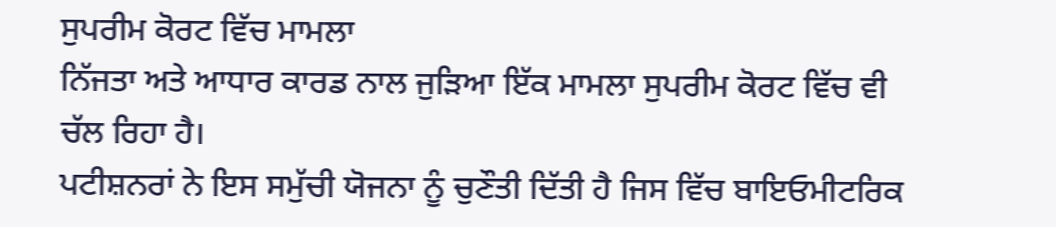ਸੁਪਰੀਮ ਕੋਰਟ ਵਿੱਚ ਮਾਮਲਾ
ਨਿੱਜਤਾ ਅਤੇ ਆਧਾਰ ਕਾਰਡ ਨਾਲ ਜੁੜਿਆ ਇੱਕ ਮਾਮਲਾ ਸੁਪਰੀਮ ਕੋਰਟ ਵਿੱਚ ਵੀ ਚੱਲ ਰਿਹਾ ਹੈ।
ਪਟੀਸ਼ਨਰਾਂ ਨੇ ਇਸ ਸਮੁੱਚੀ ਯੋਜਨਾ ਨੂੰ ਚੁਣੌਤੀ ਦਿੱਤੀ ਹੈ ਜਿਸ ਵਿੱਚ ਬਾਇਓਮੀਟਰਿਕ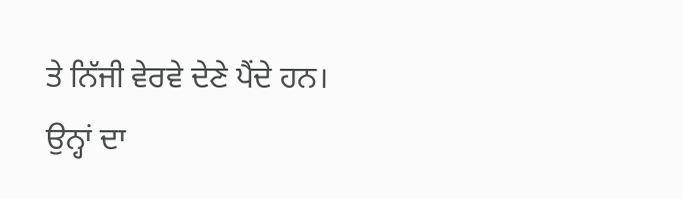ਤੇ ਨਿੱਜੀ ਵੇਰਵੇ ਦੇਣੇ ਪੈਂਦੇ ਹਨ।
ਉਨ੍ਹਾਂ ਦਾ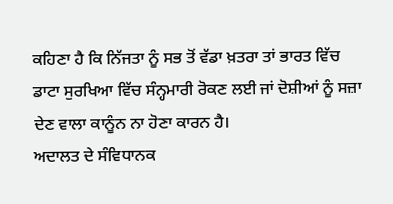ਕਹਿਣਾ ਹੈ ਕਿ ਨਿੱਜਤਾ ਨੂੰ ਸਭ ਤੋਂ ਵੱਡਾ ਖ਼ਤਰਾ ਤਾਂ ਭਾਰਤ ਵਿੱਚ ਡਾਟਾ ਸੁਰਖਿਆ ਵਿੱਚ ਸੰਨ੍ਹਮਾਰੀ ਰੋਕਣ ਲਈ ਜਾਂ ਦੋਸ਼ੀਆਂ ਨੂੰ ਸਜ਼ਾ ਦੇਣ ਵਾਲਾ ਕਾਨੂੰਨ ਨਾ ਹੋਣਾ ਕਾਰਨ ਹੈ।
ਅਦਾਲਤ ਦੇ ਸੰਵਿਧਾਨਕ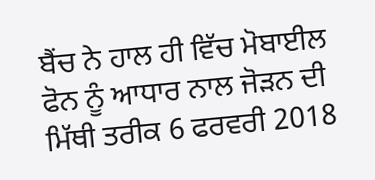ਬੈਂਚ ਨੇ ਹਾਲ ਹੀ ਵਿੱਚ ਮੋਬਾਈਲ ਫੋਨ ਨੂੰ ਆਧਾਰ ਨਾਲ ਜੋੜਨ ਦੀ ਮਿੱਥੀ ਤਰੀਕ 6 ਫਰਵਰੀ 2018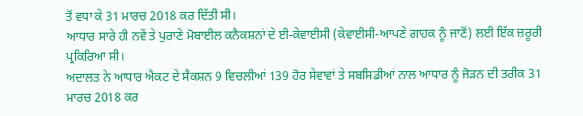ਤੋਂ ਵਧਾ ਕੇ 31 ਮਾਰਚ 2018 ਕਰ ਦਿੱਤੀ ਸੀ।
ਆਧਾਰ ਸਾਰੇ ਹੀ ਨਵੇਂ ਤੇ ਪੁਰਾਣੇ ਮੋਬਾਈਲ ਕਨੈਕਸ਼ਨਾਂ ਦੇ ਈ-ਕੇਵਾਈਸੀ (ਕੇਵਾਈਸੀ-ਆਪਣੇ ਗਾਹਕ ਨੂੰ ਜਾਣੋਂ) ਲਈ ਇੱਕ ਜ਼ਰੂਰੀ ਪ੍ਰਕਿਰਿਆ ਸੀ।
ਅਦਾਲਤ ਨੇ ਆਧਾਰ ਐਕਟ ਦੇ ਸੈਕਸ਼ਨ 9 ਵਿਚਲੀਆਂ 139 ਹੋਰ ਸੇਵਾਵਾਂ ਤੇ ਸਬਸਿਡੀਆਂ ਨਾਲ ਆਧਾਰ ਨੂੰ ਜੋੜਨ ਦੀ ਤਰੀਕ 31 ਮਾਰਚ 2018 ਕਰ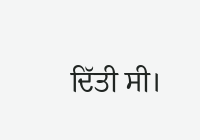ਦਿੱਤੀ ਸੀ।